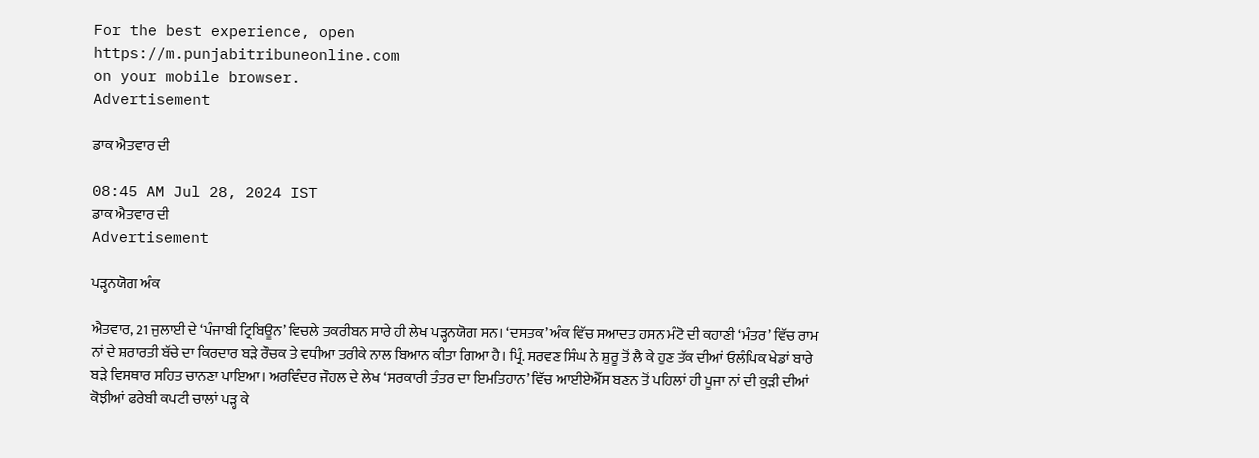For the best experience, open
https://m.punjabitribuneonline.com
on your mobile browser.
Advertisement

ਡਾਕ ਐਤਵਾਰ ਦੀ

08:45 AM Jul 28, 2024 IST
ਡਾਕ ਐਤਵਾਰ ਦੀ
Advertisement

ਪੜ੍ਹਨਯੋਗ ਅੰਕ

ਐਤਵਾਰ, 21 ਜੁਲਾਈ ਦੇ ‘ਪੰਜਾਬੀ ਟ੍ਰਿਬਿਊਨ’ ਵਿਚਲੇ ਤਕਰੀਬਨ ਸਾਰੇ ਹੀ ਲੇਖ ਪੜ੍ਹਨਯੋਗ ਸਨ। ‘ਦਸਤਕ’ ਅੰਕ ਵਿੱਚ ਸਆਦਤ ਹਸਨ ਮੰਟੋ ਦੀ ਕਹਾਣੀ ‘ਮੰਤਰ’ ਵਿੱਚ ਰਾਮ ਨਾਂ ਦੇ ਸ਼ਰਾਰਤੀ ਬੱਚੇ ਦਾ ਕਿਰਦਾਰ ਬੜੇ ਰੌਚਕ ਤੇ ਵਧੀਆ ਤਰੀਕੇ ਨਾਲ ਬਿਆਨ ਕੀਤਾ ਗਿਆ ਹੈ। ਪ੍ਰਿੰ. ਸਰਵਣ ਸਿੰਘ ਨੇ ਸ਼ੁਰੂ ਤੋਂ ਲੈ ਕੇ ਹੁਣ ਤੱਕ ਦੀਆਂ ਓਲੰਪਿਕ ਖੇਡਾਂ ਬਾਰੇ ਬੜੇ ਵਿਸਥਾਰ ਸਹਿਤ ਚਾਨਣਾ ਪਾਇਆ। ਅਰਵਿੰਦਰ ਜੌਹਲ ਦੇ ਲੇਖ ‘ਸਰਕਾਰੀ ਤੰਤਰ ਦਾ ਇਮਤਿਹਾਨ’ ਵਿੱਚ ਆਈਏਐੱਸ ਬਣਨ ਤੋਂ ਪਹਿਲਾਂ ਹੀ ਪੂਜਾ ਨਾਂ ਦੀ ਕੁੜੀ ਦੀਆਂ ਕੋਝੀਆਂ ਫਰੇਬੀ ਕਪਟੀ ਚਾਲਾਂ ਪੜ੍ਹ ਕੇ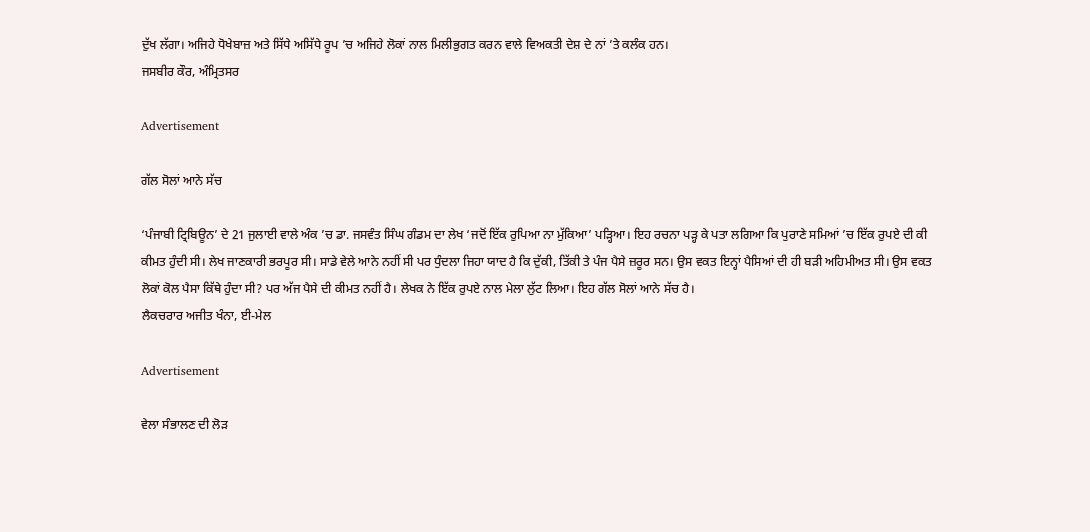ਦੁੱਖ ਲੱਗਾ। ਅਜਿਹੇ ਧੋਖੇਬਾਜ਼ ਅਤੇ ਸਿੱਧੇ ਅਸਿੱਧੇ ਰੂਪ ’ਚ ਅਜਿਹੇ ਲੋਕਾਂ ਨਾਲ ਮਿਲੀਭੁਗਤ ਕਰਨ ਵਾਲੇ ਵਿਅਕਤੀ ਦੇਸ਼ ਦੇ ਨਾਂ ’ਤੇ ਕਲੰਕ ਹਨ।
ਜਸਬੀਰ ਕੌਰ, ਅੰਮ੍ਰਿਤਸਰ

Advertisement

ਗੱਲ ਸੋਲਾਂ ਆਨੇ ਸੱਚ

‘ਪੰਜਾਬੀ ਟ੍ਰਿਬਿਊਨ’ ਦੇ 21 ਜੁਲਾਈ ਵਾਲੇ ਅੰਕ ’ਚ ਡਾ. ਜਸਵੰਤ ਸਿੰਘ ਗੰਡਮ ਦਾ ਲੇਖ ‘ਜਦੋਂ ਇੱਕ ਰੁਪਿਆ ਨਾ ਮੁੱਕਿਆ’ ਪੜ੍ਹਿਆ। ਇਹ ਰਚਨਾ ਪੜ੍ਹ ਕੇ ਪਤਾ ਲਗਿਆ ਕਿ ਪੁਰਾਣੇ ਸਮਿਆਂ ’ਚ ਇੱਕ ਰੁਪਏ ਦੀ ਕੀ ਕੀਮਤ ਹੁੰਦੀ ਸੀ। ਲੇਖ ਜਾਣਕਾਰੀ ਭਰਪੂਰ ਸੀ। ਸਾਡੇ ਵੇਲੇ ਆਨੇ ਨਹੀਂ ਸੀ ਪਰ ਧੁੰਦਲਾ ਜਿਹਾ ਯਾਦ ਹੈ ਕਿ ਦੁੱਕੀ, ਤਿੱਕੀ ਤੇ ਪੰਜ ਪੈਸੇ ਜ਼ਰੂਰ ਸਨ। ਉਸ ਵਕਤ ਇਨ੍ਹਾਂ ਪੈਸਿਆਂ ਦੀ ਹੀ ਬੜੀ ਅਹਿਮੀਅਤ ਸੀ। ਉਸ ਵਕਤ ਲੋਕਾਂ ਕੋਲ ਪੈਸਾ ਕਿੱਥੇ ਹੁੰਦਾ ਸੀ? ਪਰ ਅੱਜ ਪੈਸੇ ਦੀ ਕੀਮਤ ਨਹੀਂ ਹੈ। ਲੇਖਕ ਨੇ ਇੱਕ ਰੁਪਏ ਨਾਲ ਮੇਲਾ ਲੁੱਟ ਲਿਆ। ਇਹ ਗੱਲ ਸੋਲਾਂ ਆਨੇ ਸੱਚ ਹੈ।
ਲੈਕਚਰਾਰ ਅਜੀਤ ਖੰਨਾ, ਈ-ਮੇਲ

Advertisement

ਵੇਲਾ ਸੰਭਾਲਣ ਦੀ ਲੋੜ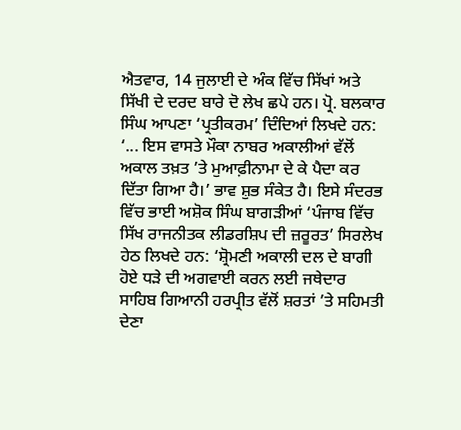ਐਤਵਾਰ, 14 ਜੁਲਾਈ ਦੇ ਅੰਕ ਵਿੱਚ ਸਿੱਖਾਂ ਅਤੇ ਸਿੱਖੀ ਦੇ ਦਰਦ ਬਾਰੇ ਦੋ ਲੇਖ ਛਪੇ ਹਨ। ਪ੍ਰੋ. ਬਲਕਾਰ ਸਿੰਘ ਆਪਣਾ ‘ਪ੍ਰਤੀਕਰਮ’ ਦਿੰਦਿਆਂ ਲਿਖਦੇ ਹਨ: ‘... ਇਸ ਵਾਸਤੇ ਮੌਕਾ ਨਾਬਰ ਅਕਾਲੀਆਂ ਵੱਲੋਂ ਅਕਾਲ ਤਖ਼ਤ ’ਤੇ ਮੁਆਫ਼ੀਨਾਮਾ ਦੇ ਕੇ ਪੈਦਾ ਕਰ ਦਿੱਤਾ ਗਿਆ ਹੈ।’ ਭਾਵ ਸ਼ੁਭ ਸੰਕੇਤ ਹੈ। ਇਸੇ ਸੰਦਰਭ ਵਿੱਚ ਭਾਈ ਅਸ਼ੋਕ ਸਿੰਘ ਬਾਗੜੀਆਂ ‘ਪੰਜਾਬ ਵਿੱਚ ਸਿੱਖ ਰਾਜਨੀਤਕ ਲੀਡਰਸ਼ਿਪ ਦੀ ਜ਼ਰੂਰਤ’ ਸਿਰਲੇਖ ਹੇਠ ਲਿਖਦੇ ਹਨ: ‘ਸ਼੍ਰੋਮਣੀ ਅਕਾਲੀ ਦਲ ਦੇ ਬਾਗੀ ਹੋਏ ਧੜੇ ਦੀ ਅਗਵਾਈ ਕਰਨ ਲਈ ਜਥੇਦਾਰ ਸਾਹਿਬ ਗਿਆਨੀ ਹਰਪ੍ਰੀਤ ਵੱਲੋਂ ਸ਼ਰਤਾਂ ’ਤੇ ਸਹਿਮਤੀ ਦੇਣਾ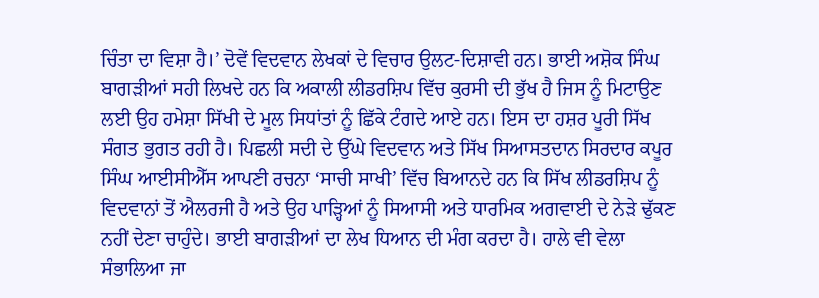ਚਿੰਤਾ ਦਾ ਵਿਸ਼ਾ ਹੈ।’ ਦੋਵੇਂ ਵਿਦਵਾਨ ਲੇਖਕਾਂ ਦੇ ਵਿਚਾਰ ਉਲਟ-ਦਿਸ਼ਾਵੀ ਹਨ। ਭਾਈ ਅਸ਼ੋਕ ਸਿੰਘ ਬਾਗੜੀਆਂ ਸਹੀ ਲਿਖਦੇ ਹਨ ਕਿ ਅਕਾਲੀ ਲੀਡਰਸ਼ਿਪ ਵਿੱਚ ਕੁਰਸੀ ਦੀ ਭੁੱਖ ਹੈ ਜਿਸ ਨੂੰ ਮਿਟਾਉਣ ਲਈ ਉਹ ਹਮੇਸ਼ਾ ਸਿੱਖੀ ਦੇ ਮੂਲ ਸਿਧਾਂਤਾਂ ਨੂੰ ਛਿੱਕੇ ਟੰਗਦੇ ਆਏ ਹਨ। ਇਸ ਦਾ ਹਸ਼ਰ ਪੂਰੀ ਸਿੱਖ ਸੰਗਤ ਭੁਗਤ ਰਹੀ ਹੈ। ਪਿਛਲੀ ਸਦੀ ਦੇ ਉੱਘੇ ਵਿਦਵਾਨ ਅਤੇ ਸਿੱਖ ਸਿਆਸਤਦਾਨ ਸਿਰਦਾਰ ਕਪੂਰ ਸਿੰਘ ਆਈਸੀਐੱਸ ਆਪਣੀ ਰਚਨਾ ‘ਸਾਚੀ ਸਾਖੀ’ ਵਿੱਚ ਬਿਆਨਦੇ ਹਨ ਕਿ ਸਿੱਖ ਲੀਡਰਸ਼ਿਪ ਨੂੰ ਵਿਦਵਾਨਾਂ ਤੋਂ ਐਲਰਜੀ ਹੈ ਅਤੇ ਉਹ ਪਾੜ੍ਹਿਆਂ ਨੂੰ ਸਿਆਸੀ ਅਤੇ ਧਾਰਮਿਕ ਅਗਵਾਈ ਦੇ ਨੇੜੇ ਢੁੱਕਣ ਨਹੀਂ ਦੇਣਾ ਚਾਹੁੰਦੇ। ਭਾਈ ਬਾਗੜੀਆਂ ਦਾ ਲੇਖ ਧਿਆਨ ਦੀ ਮੰਗ ਕਰਦਾ ਹੈ। ਹਾਲੇ ਵੀ ਵੇਲਾ ਸੰਭਾਲਿਆ ਜਾ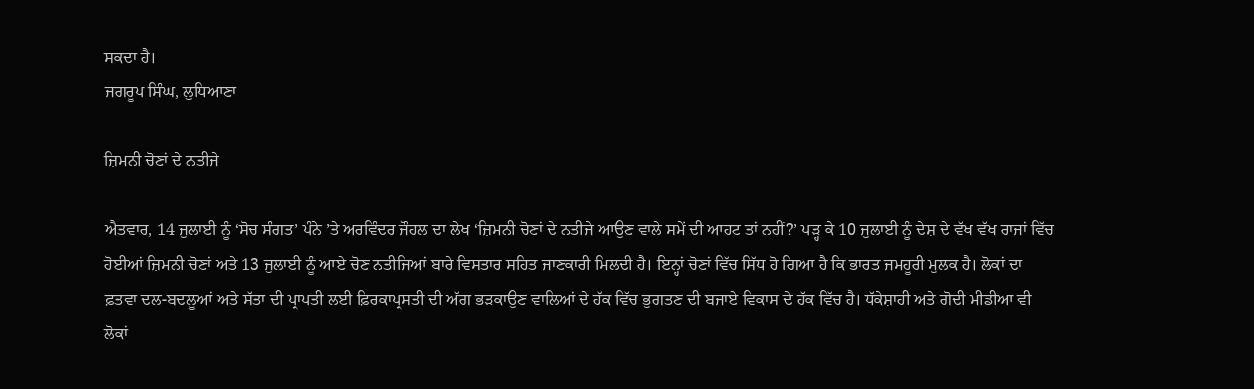ਸਕਦਾ ਹੈ।
ਜਗਰੂਪ ਸਿੰਘ, ਲੁਧਿਆਣਾ

ਜ਼ਿਮਨੀ ਚੋਣਾਂ ਦੇ ਨਤੀਜੇ

ਐਤਵਾਰ, 14 ਜੁਲਾਈ ਨੂੰ ‘ਸੋਚ ਸੰਗਤ’ ਪੰਨੇ ’ਤੇ ਅਰਵਿੰਦਰ ਜੌਹਲ ਦਾ ਲੇਖ ‘ਜ਼ਿਮਨੀ ਚੋਣਾਂ ਦੇ ਨਤੀਜੇ ਆਉਣ ਵਾਲੇ ਸਮੇਂ ਦੀ ਆਹਟ ਤਾਂ ਨਹੀਂ?’ ਪੜ੍ਹ ਕੇ 10 ਜੁਲਾਈ ਨੂੰ ਦੇਸ਼ ਦੇ ਵੱਖ ਵੱਖ ਰਾਜਾਂ ਵਿੱਚ ਹੋਈਆਂ ਜ਼ਿਮਨੀ ਚੋਣਾਂ ਅਤੇ 13 ਜੁਲਾਈ ਨੂੰ ਆਏ ਚੋਣ ਨਤੀਜਿਆਂ ਬਾਰੇ ਵਿਸਤਾਰ ਸਹਿਤ ਜਾਣਕਾਰੀ ਮਿਲਦੀ ਹੈ। ਇਨ੍ਹਾਂ ਚੋਣਾਂ ਵਿੱਚ ਸਿੱਧ ਹੋ ਗਿਆ ਹੈ ਕਿ ਭਾਰਤ ਜਮਹੂਰੀ ਮੁਲਕ ਹੈ। ਲੋਕਾਂ ਦਾ ਫ਼ਤਵਾ ਦਲ-ਬਦਲੂਆਂ ਅਤੇ ਸੱਤਾ ਦੀ ਪ੍ਰਾਪਤੀ ਲਈ ਫ਼ਿਰਕਾਪ੍ਰਸਤੀ ਦੀ ਅੱਗ ਭੜਕਾਉਣ ਵਾਲਿਆਂ ਦੇ ਹੱਕ ਵਿੱਚ ਭੁਗਤਣ ਦੀ ਬਜਾਏ ਵਿਕਾਸ ਦੇ ਹੱਕ ਵਿੱਚ ਹੈ। ਧੱਕੇਸ਼ਾਹੀ ਅਤੇ ਗੋਦੀ ਮੀਡੀਆ ਵੀ ਲੋਕਾਂ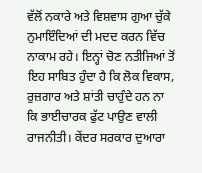ਵੱਲੋਂ ਨਕਾਰੇ ਅਤੇ ਵਿਸ਼ਵਾਸ ਗੁਆ ਚੁੱਕੇ ਨੁਮਾਇੰਦਿਆਂ ਦੀ ਮਦਦ ਕਰਨ ਵਿੱਚ ਨਾਕਾਮ ਰਹੇ। ਇਨ੍ਹਾਂ ਚੋਣ ਨਤੀਜਿਆਂ ਤੋਂ ਇਹ ਸਾਬਿਤ ਹੁੰਦਾ ਹੈ ਕਿ ਲੋਕ ਵਿਕਾਸ, ਰੁਜ਼ਗਾਰ ਅਤੇ ਸ਼ਾਂਤੀ ਚਾਹੁੰਦੇ ਹਨ ਨਾ ਕਿ ਭਾਈਚਾਰਕ ਫੁੱਟ ਪਾਉਣ ਵਾਲੀ ਰਾਜਨੀਤੀ। ਕੇਂਦਰ ਸਰਕਾਰ ਦੁਆਰਾ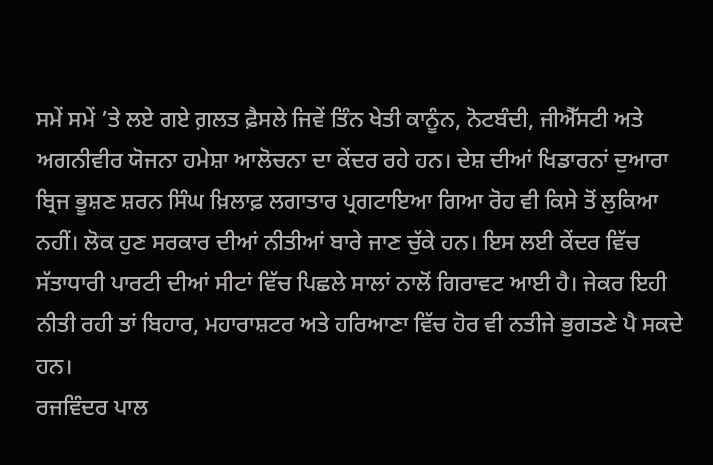ਸਮੇਂ ਸਮੇਂ ’ਤੇ ਲਏ ਗਏ ਗ਼ਲਤ ਫ਼ੈਸਲੇ ਜਿਵੇਂ ਤਿੰਨ ਖੇਤੀ ਕਾਨੂੰਨ, ਨੋਟਬੰਦੀ, ਜੀਐੱਸਟੀ ਅਤੇ ਅਗਨੀਵੀਰ ਯੋਜਨਾ ਹਮੇਸ਼ਾ ਆਲੋਚਨਾ ਦਾ ਕੇਂਦਰ ਰਹੇ ਹਨ। ਦੇਸ਼ ਦੀਆਂ ਖਿਡਾਰਨਾਂ ਦੁਆਰਾ ਬ੍ਰਿਜ ਭੂਸ਼ਣ ਸ਼ਰਨ ਸਿੰਘ ਖ਼ਿਲਾਫ਼ ਲਗਾਤਾਰ ਪ੍ਰਗਟਾਇਆ ਗਿਆ ਰੋਹ ਵੀ ਕਿਸੇ ਤੋਂ ਲੁਕਿਆ ਨਹੀਂ। ਲੋਕ ਹੁਣ ਸਰਕਾਰ ਦੀਆਂ ਨੀਤੀਆਂ ਬਾਰੇ ਜਾਣ ਚੁੱਕੇ ਹਨ। ਇਸ ਲਈ ਕੇਂਦਰ ਵਿੱਚ ਸੱਤਾਧਾਰੀ ਪਾਰਟੀ ਦੀਆਂ ਸੀਟਾਂ ਵਿੱਚ ਪਿਛਲੇ ਸਾਲਾਂ ਨਾਲੋਂ ਗਿਰਾਵਟ ਆਈ ਹੈ। ਜੇਕਰ ਇਹੀ ਨੀਤੀ ਰਹੀ ਤਾਂ ਬਿਹਾਰ, ਮਹਾਰਾਸ਼ਟਰ ਅਤੇ ਹਰਿਆਣਾ ਵਿੱਚ ਹੋਰ ਵੀ ਨਤੀਜੇ ਭੁਗਤਣੇ ਪੈ ਸਕਦੇ ਹਨ।
ਰਜਵਿੰਦਰ ਪਾਲ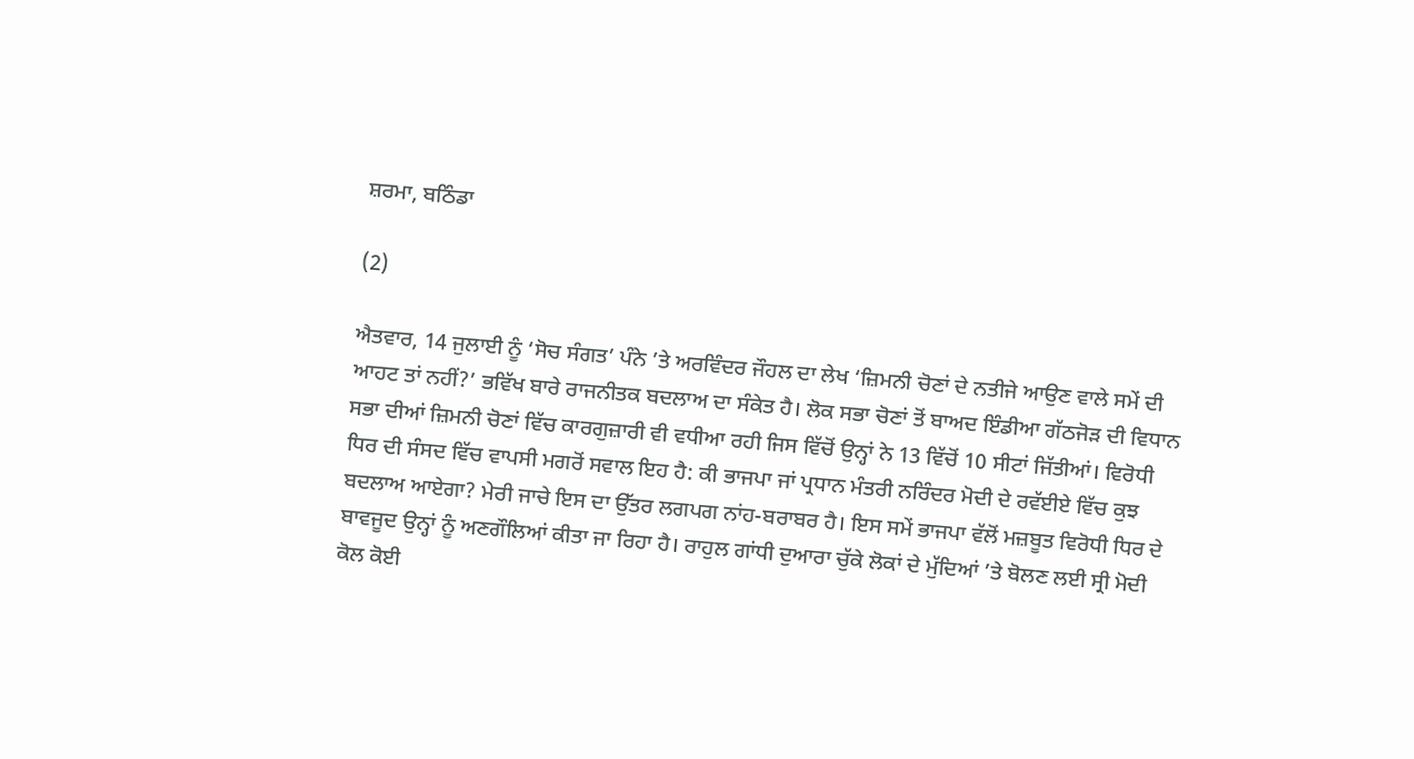ਸ਼ਰਮਾ, ਬਠਿੰਡਾ

(2)

ਐਤਵਾਰ, 14 ਜੁਲਾਈ ਨੂੰ ‘ਸੋਚ ਸੰਗਤ’ ਪੰਨੇ ’ਤੇ ਅਰਵਿੰਦਰ ਜੌਹਲ ਦਾ ਲੇਖ ‘ਜ਼ਿਮਨੀ ਚੋਣਾਂ ਦੇ ਨਤੀਜੇ ਆਉਣ ਵਾਲੇ ਸਮੇਂ ਦੀ ਆਹਟ ਤਾਂ ਨਹੀਂ?’ ਭਵਿੱਖ ਬਾਰੇ ਰਾਜਨੀਤਕ ਬਦਲਾਅ ਦਾ ਸੰਕੇਤ ਹੈ। ਲੋਕ ਸਭਾ ਚੋਣਾਂ ਤੋਂ ਬਾਅਦ ਇੰਡੀਆ ਗੱਠਜੋੜ ਦੀ ਵਿਧਾਨ ਸਭਾ ਦੀਆਂ ਜ਼ਿਮਨੀ ਚੋਣਾਂ ਵਿੱਚ ਕਾਰਗੁਜ਼ਾਰੀ ਵੀ ਵਧੀਆ ਰਹੀ ਜਿਸ ਵਿੱਚੋਂ ਉਨ੍ਹਾਂ ਨੇ 13 ਵਿੱਚੋਂ 10 ਸੀਟਾਂ ਜਿੱਤੀਆਂ। ਵਿਰੋਧੀ ਧਿਰ ਦੀ ਸੰਸਦ ਵਿੱਚ ਵਾਪਸੀ ਮਗਰੋਂ ਸਵਾਲ ਇਹ ਹੈ: ਕੀ ਭਾਜਪਾ ਜਾਂ ਪ੍ਰਧਾਨ ਮੰਤਰੀ ਨਰਿੰਦਰ ਮੋਦੀ ਦੇ ਰਵੱਈਏ ਵਿੱਚ ਕੁਝ ਬਦਲਾਅ ਆਏਗਾ? ਮੇਰੀ ਜਾਚੇ ਇਸ ਦਾ ਉੱਤਰ ਲਗਪਗ ਨਾਂਹ-ਬਰਾਬਰ ਹੈ। ਇਸ ਸਮੇਂ ਭਾਜਪਾ ਵੱਲੋਂ ਮਜ਼ਬੂਤ ਵਿਰੋਧੀ ਧਿਰ ਦੇ ਬਾਵਜੂਦ ਉਨ੍ਹਾਂ ਨੂੰ ਅਣਗੌਲਿਆਂ ਕੀਤਾ ਜਾ ਰਿਹਾ ਹੈ। ਰਾਹੁਲ ਗਾਂਧੀ ਦੁਆਰਾ ਚੁੱਕੇ ਲੋਕਾਂ ਦੇ ਮੁੱਦਿਆਂ ’ਤੇ ਬੋਲਣ ਲਈ ਸ੍ਰੀ ਮੋਦੀ ਕੋਲ ਕੋਈ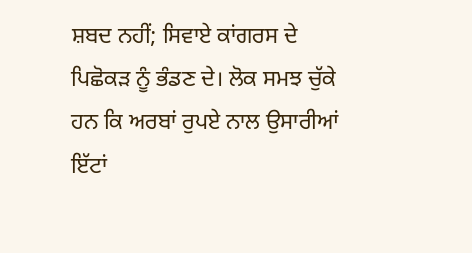ਸ਼ਬਦ ਨਹੀਂ; ਸਿਵਾਏ ਕਾਂਗਰਸ ਦੇ ਪਿਛੋਕੜ ਨੂੰ ਭੰਡਣ ਦੇ। ਲੋਕ ਸਮਝ ਚੁੱਕੇ ਹਨ ਕਿ ਅਰਬਾਂ ਰੁਪਏ ਨਾਲ ਉਸਾਰੀਆਂ ਇੱਟਾਂ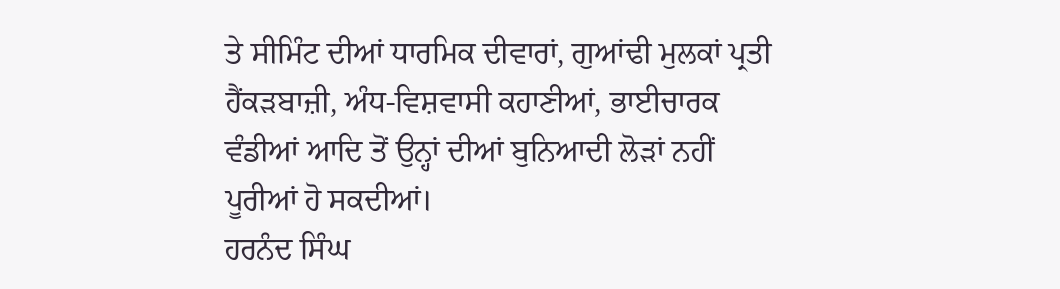ਤੇ ਸੀਮਿੰਟ ਦੀਆਂ ਧਾਰਮਿਕ ਦੀਵਾਰਾਂ, ਗੁਆਂਢੀ ਮੁਲਕਾਂ ਪ੍ਰਤੀ ਹੈਂਕੜਬਾਜ਼ੀ, ਅੰਧ-ਵਿਸ਼ਵਾਸੀ ਕਹਾਣੀਆਂ, ਭਾਈਚਾਰਕ ਵੰਡੀਆਂ ਆਦਿ ਤੋਂ ਉਨ੍ਹਾਂ ਦੀਆਂ ਬੁਨਿਆਦੀ ਲੋੜਾਂ ਨਹੀਂ ਪੂਰੀਆਂ ਹੋ ਸਕਦੀਆਂ।
ਹਰਨੰਦ ਸਿੰਘ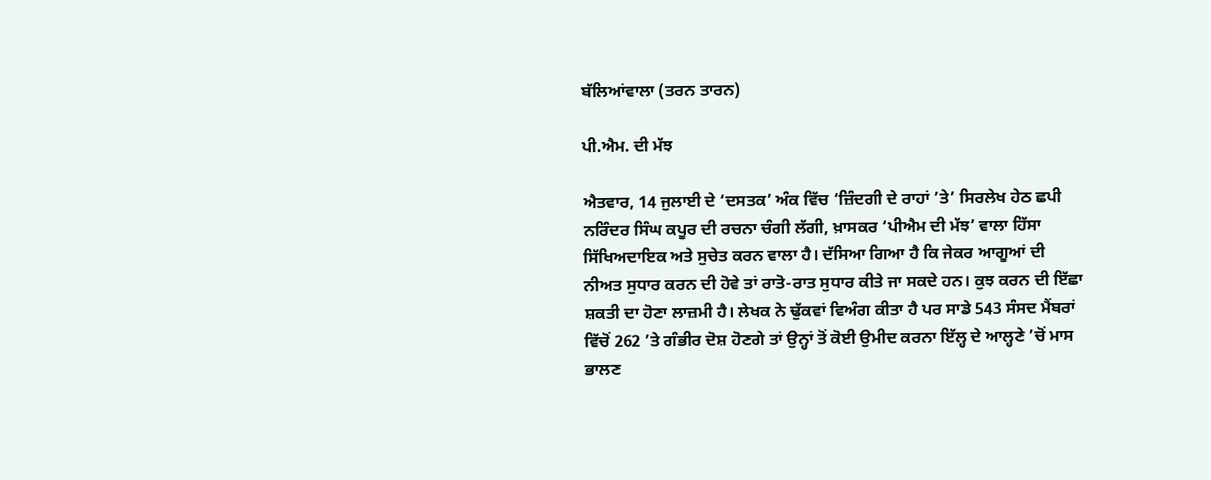ਬੱਲਿਆਂਵਾਲਾ (ਤਰਨ ਤਾਰਨ)

ਪੀ.ਐਮ. ਦੀ ਮੱਝ

ਐਤਵਾਰ, 14 ਜੁਲਾਈ ਦੇ ‘ਦਸਤਕ’ ਅੰਕ ਵਿੱਚ ‘ਜ਼ਿੰਦਗੀ ਦੇ ਰਾਹਾਂ ’ਤੇ’ ਸਿਰਲੇਖ ਹੇਠ ਛਪੀ ਨਰਿੰਦਰ ਸਿੰਘ ਕਪੂਰ ਦੀ ਰਚਨਾ ਚੰਗੀ ਲੱਗੀ, ਖ਼ਾਸਕਰ ‘ਪੀਐਮ ਦੀ ਮੱਝ’ ਵਾਲਾ ਹਿੱਸਾ ਸਿੱਖਿਅਦਾਇਕ ਅਤੇ ਸੁਚੇਤ ਕਰਨ ਵਾਲਾ ਹੈ। ਦੱਸਿਆ ਗਿਆ ਹੈ ਕਿ ਜੇਕਰ ਆਗੂਆਂ ਦੀ ਨੀਅਤ ਸੁਧਾਰ ਕਰਨ ਦੀ ਹੋਵੇ ਤਾਂ ਰਾਤੋ-ਰਾਤ ਸੁਧਾਰ ਕੀਤੇ ਜਾ ਸਕਦੇ ਹਨ। ਕੁਝ ਕਰਨ ਦੀ ਇੱਛਾ ਸ਼ਕਤੀ ਦਾ ਹੋਣਾ ਲਾਜ਼ਮੀ ਹੈ। ਲੇਖਕ ਨੇ ਢੁੱਕਵਾਂ ਵਿਅੰਗ ਕੀਤਾ ਹੈ ਪਰ ਸਾਡੇ 543 ਸੰਸਦ ਮੈਂਬਰਾਂ ਵਿੱਚੋਂ 262 ’ਤੇ ਗੰਭੀਰ ਦੋਸ਼ ਹੋਣਗੇ ਤਾਂ ਉਨ੍ਹਾਂ ਤੋਂ ਕੋਈ ਉਮੀਦ ਕਰਨਾ ਇੱਲ੍ਹ ਦੇ ਆਲ੍ਹਣੇ ’ਚੋਂ ਮਾਸ ਭਾਲਣ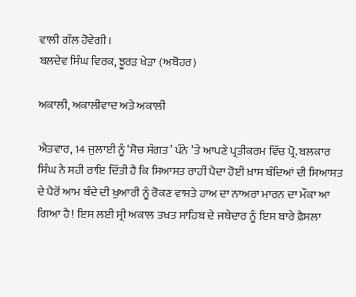ਵਾਲੀ ਗੱਲ ਹੋਵੇਗੀ।
ਬਲਦੇਵ ਸਿੰਘ ਵਿਰਕ, ਝੂਰੜ ਖੇੜਾ (ਅਬੋਹਰ)

ਅਕਾਲੀ, ਅਕਾਲੀਵਾਦ ਅਤੇ ਅਕਾਲੀ

ਐਤਵਾਰ, 14 ਜੁਲਾਈ ਨੂੰ ‘ਸੋਚ ਸੰਗਤ’ ਪੰਨੇ ’ਤੇ ਆਪਣੇ ਪ੍ਰਤੀਕਰਮ ਵਿੱਚ ਪ੍ਰੋ. ਬਲਕਾਰ ਸਿੰਘ ਨੇ ਸਹੀ ਰਾਇ ਦਿੱਤੀ ਹੈ ਕਿ ਸਿਆਸਤ ਰਾਹੀਂ ਪੈਦਾ ਹੋਈ ਖ਼ਾਸ ਬੰਦਿਆਂ ਦੀ ਸਿਆਸਤ ਦੇ ਪੈਰੋਂ ਆਮ ਬੰਦੇ ਦੀ ਖੁਆਰੀ ਨੂੰ ਰੋਕਣ ਵਾਸਤੇ ਹਾਅ ਦਾ ਨਾਅਰਾ ਮਾਰਨ ਦਾ ਮੌਕਾ ਆ ਗਿਆ ਹੈ! ਇਸ ਲਈ ਸ੍ਰੀ ਅਕਾਲ ਤਖਤ ਸਾਹਿਬ ਦੇ ਜਥੇਦਾਰ ਨੂੰ ਇਸ ਬਾਰੇ ਫ਼ੈਸਲਾ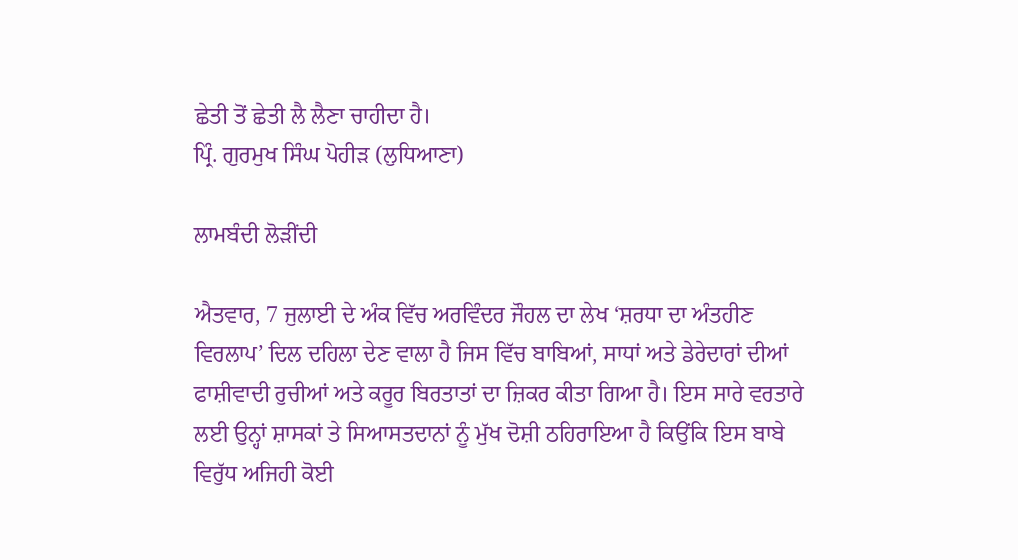ਛੇਤੀ ਤੋਂ ਛੇਤੀ ਲੈ ਲੈਣਾ ਚਾਹੀਦਾ ਹੈ।
ਪ੍ਰਿੰ. ਗੁਰਮੁਖ ਸਿੰਘ ਪੋਹੀੜ (ਲੁਧਿਆਣਾ)

ਲਾਮਬੰਦੀ ਲੋੜੀਂਦੀ

ਐਤਵਾਰ, 7 ਜੁਲਾਈ ਦੇ ਅੰਕ ਵਿੱਚ ਅਰਵਿੰਦਰ ਜੌਹਲ ਦਾ ਲੇਖ ‘ਸ਼ਰਧਾ ਦਾ ਅੰਤਹੀਣ ਵਿਰਲਾਪ’ ਦਿਲ ਦਹਿਲਾ ਦੇਣ ਵਾਲਾ ਹੈ ਜਿਸ ਵਿੱਚ ਬਾਬਿਆਂ, ਸਾਧਾਂ ਅਤੇ ਡੇਰੇਦਾਰਾਂ ਦੀਆਂ ਫਾਸ਼ੀਵਾਦੀ ਰੁਚੀਆਂ ਅਤੇ ਕਰੂਰ ਬਿਰਤਾਤਾਂ ਦਾ ਜ਼ਿਕਰ ਕੀਤਾ ਗਿਆ ਹੈ। ਇਸ ਸਾਰੇ ਵਰਤਾਰੇ ਲਈ ਉਨ੍ਹਾਂ ਸ਼ਾਸਕਾਂ ਤੇ ਸਿਆਸਤਦਾਨਾਂ ਨੂੰ ਮੁੱਖ ਦੋਸ਼ੀ ਠਹਿਰਾਇਆ ਹੈ ਕਿਉਂਕਿ ਇਸ ਬਾਬੇ ਵਿਰੁੱਧ ਅਜਿਹੀ ਕੋਈ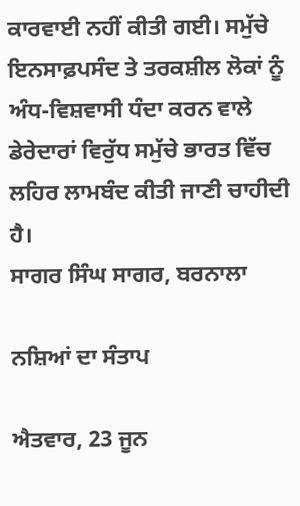ਕਾਰਵਾਈ ਨਹੀਂ ਕੀਤੀ ਗਈ। ਸਮੁੱਚੇ ਇਨਸਾਫ਼ਪਸੰਦ ਤੇ ਤਰਕਸ਼ੀਲ ਲੋਕਾਂ ਨੂੰ ਅੰਧ-ਵਿਸ਼ਵਾਸੀ ਧੰਦਾ ਕਰਨ ਵਾਲੇ ਡੇਰੇਦਾਰਾਂ ਵਿਰੁੱਧ ਸਮੁੱਚੇ ਭਾਰਤ ਵਿੱਚ ਲਹਿਰ ਲਾਮਬੰਦ ਕੀਤੀ ਜਾਣੀ ਚਾਹੀਦੀ ਹੈ।
ਸਾਗਰ ਸਿੰਘ ਸਾਗਰ, ਬਰਨਾਲਾ

ਨਸ਼ਿਆਂ ਦਾ ਸੰਤਾਪ

ਐਤਵਾਰ, 23 ਜੂਨ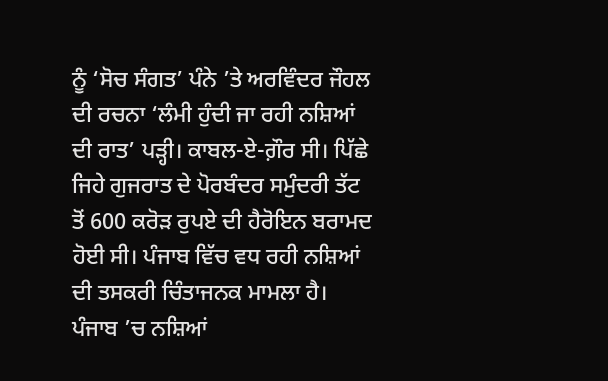ਨੂੰ ‘ਸੋਚ ਸੰਗਤ’ ਪੰਨੇ ’ਤੇ ਅਰਵਿੰਦਰ ਜੌਹਲ ਦੀ ਰਚਨਾ ‘ਲੰਮੀ ਹੁੰਦੀ ਜਾ ਰਹੀ ਨਸ਼ਿਆਂ ਦੀ ਰਾਤ’ ਪੜ੍ਹੀ। ਕਾਬਲ-ਏ-ਗ਼ੌਰ ਸੀ। ਪਿੱਛੇ ਜਿਹੇ ਗੁਜਰਾਤ ਦੇ ਪੋਰਬੰਦਰ ਸਮੁੰਦਰੀ ਤੱਟ ਤੋਂ 600 ਕਰੋੜ ਰੁਪਏ ਦੀ ਹੈਰੋਇਨ ਬਰਾਮਦ ਹੋਈ ਸੀ। ਪੰਜਾਬ ਵਿੱਚ ਵਧ ਰਹੀ ਨਸ਼ਿਆਂ ਦੀ ਤਸਕਰੀ ਚਿੰਤਾਜਨਕ ਮਾਮਲਾ ਹੈ। ਪੰਜਾਬ ’ਚ ਨਸ਼ਿਆਂ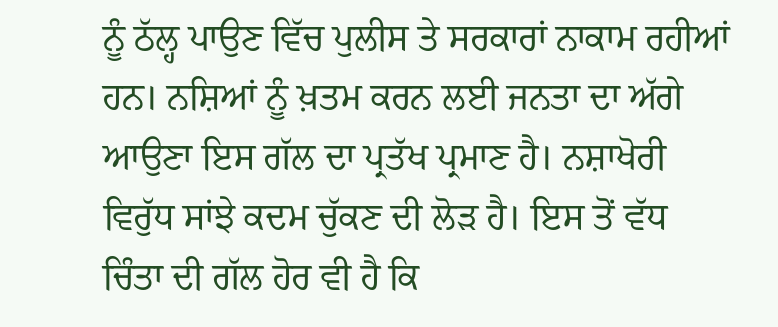ਨੂੰ ਠੱਲ੍ਹ ਪਾਉਣ ਵਿੱਚ ਪੁਲੀਸ ਤੇ ਸਰਕਾਰਾਂ ਨਾਕਾਮ ਰਹੀਆਂ ਹਨ। ਨਸ਼ਿਆਂ ਨੂੰ ਖ਼ਤਮ ਕਰਨ ਲਈ ਜਨਤਾ ਦਾ ਅੱਗੇ ਆਉਣਾ ਇਸ ਗੱਲ ਦਾ ਪ੍ਰਤੱਖ ਪ੍ਰਮਾਣ ਹੈ। ਨਸ਼ਾਖੋਰੀ ਵਿਰੁੱਧ ਸਾਂਝੇ ਕਦਮ ਚੁੱਕਣ ਦੀ ਲੋੜ ਹੈ। ਇਸ ਤੋਂ ਵੱਧ ਚਿੰਤਾ ਦੀ ਗੱਲ ਹੋਰ ਵੀ ਹੈ ਕਿ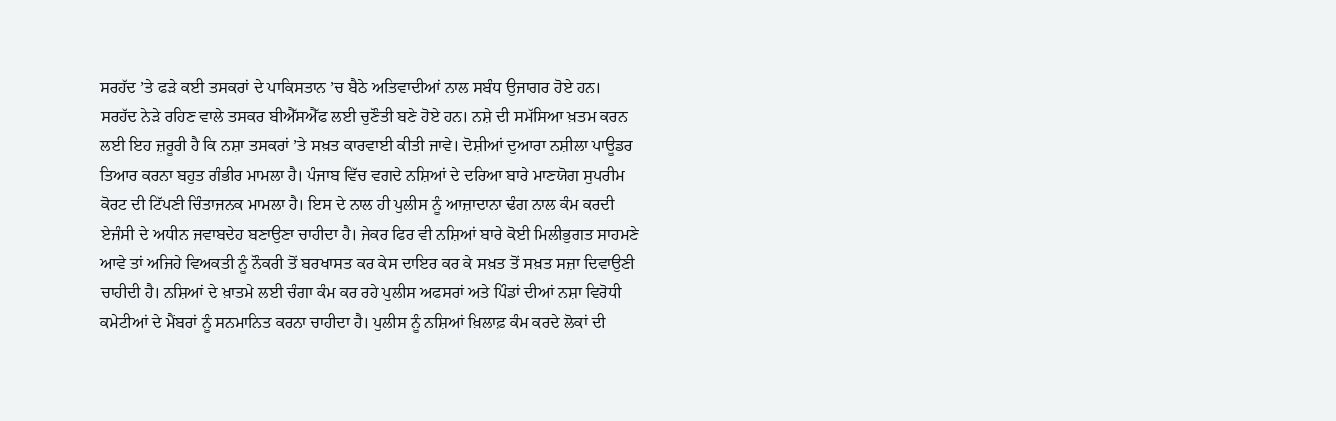ਸਰਹੱਦ ’ਤੇ ਫੜੇ ਕਈ ਤਸਕਰਾਂ ਦੇ ਪਾਕਿਸਤਾਨ ’ਚ ਬੈਠੇ ਅਤਿਵਾਦੀਆਂ ਨਾਲ ਸਬੰਧ ਉਜਾਗਰ ਹੋਏ ਹਨ। ਸਰਹੱਦ ਨੇੜੇ ਰਹਿਣ ਵਾਲੇ ਤਸਕਰ ਬੀਐੱਸਐੱਫ ਲਈ ਚੁਣੌਤੀ ਬਣੇ ਹੋਏ ਹਨ। ਨਸ਼ੇ ਦੀ ਸਮੱਸਿਆ ਖ਼ਤਮ ਕਰਨ ਲਈ ਇਹ ਜ਼ਰੂਰੀ ਹੈ ਕਿ ਨਸ਼ਾ ਤਸਕਰਾਂ ’ਤੇ ਸਖ਼ਤ ਕਾਰਵਾਈ ਕੀਤੀ ਜਾਵੇ। ਦੋਸ਼ੀਆਂ ਦੁਆਰਾ ਨਸ਼ੀਲਾ ਪਾਊਡਰ ਤਿਆਰ ਕਰਨਾ ਬਹੁਤ ਗੰਭੀਰ ਮਾਮਲਾ ਹੈ। ਪੰਜਾਬ ਵਿੱਚ ਵਗਦੇ ਨਸ਼ਿਆਂ ਦੇ ਦਰਿਆ ਬਾਰੇ ਮਾਣਯੋਗ ਸੁਪਰੀਮ ਕੋਰਟ ਦੀ ਟਿੱਪਣੀ ਚਿੰਤਾਜਨਕ ਮਾਮਲਾ ਹੈ। ਇਸ ਦੇ ਨਾਲ ਹੀ ਪੁਲੀਸ ਨੂੰ ਆਜ਼ਾਦਾਨਾ ਢੰਗ ਨਾਲ ਕੰਮ ਕਰਦੀ ਏਜੰਸੀ ਦੇ ਅਧੀਨ ਜਵਾਬਦੇਹ ਬਣਾਉਣਾ ਚਾਹੀਦਾ ਹੈ। ਜੇਕਰ ਫਿਰ ਵੀ ਨਸ਼ਿਆਂ ਬਾਰੇ ਕੋਈ ਮਿਲੀਭੁਗਤ ਸਾਹਮਣੇ ਆਵੇ ਤਾਂ ਅਜਿਹੇ ਵਿਅਕਤੀ ਨੂੰ ਨੌਕਰੀ ਤੋਂ ਬਰਖਾਸਤ ਕਰ ਕੇਸ ਦਾਇਰ ਕਰ ਕੇ ਸਖ਼ਤ ਤੋਂ ਸਖ਼ਤ ਸਜ਼ਾ ਦਿਵਾਉਣੀ ਚਾਹੀਦੀ ਹੈ। ਨਸ਼ਿਆਂ ਦੇ ਖ਼ਾਤਮੇ ਲਈ ਚੰਗਾ ਕੰਮ ਕਰ ਰਹੇ ਪੁਲੀਸ ਅਫਸਰਾਂ ਅਤੇ ਪਿੰਡਾਂ ਦੀਆਂ ਨਸ਼ਾ ਵਿਰੋਧੀ ਕਮੇਟੀਆਂ ਦੇ ਮੈਂਬਰਾਂ ਨੂੰ ਸਨਮਾਨਿਤ ਕਰਨਾ ਚਾਹੀਦਾ ਹੈ। ਪੁਲੀਸ ਨੂੰ ਨਸ਼ਿਆਂ ਖ਼ਿਲਾਫ਼ ਕੰਮ ਕਰਦੇ ਲੋਕਾਂ ਦੀ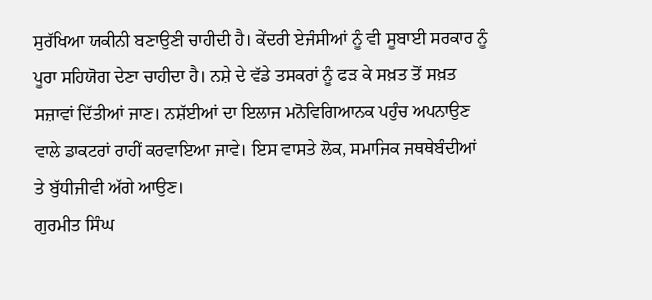ਸੁਰੱਖਿਆ ਯਕੀਨੀ ਬਣਾਉਣੀ ਚਾਹੀਦੀ ਹੈ। ਕੇਂਦਰੀ ਏਜੰਸੀਆਂ ਨੂੰ ਵੀ ਸੂਬਾਈ ਸਰਕਾਰ ਨੂੰ ਪੂਰਾ ਸਹਿਯੋਗ ਦੇਣਾ ਚਾਹੀਦਾ ਹੈ। ਨਸ਼ੇ ਦੇ ਵੱਡੇ ਤਸਕਰਾਂ ਨੂੰ ਫੜ ਕੇ ਸਖ਼ਤ ਤੋਂ ਸਖ਼ਤ ਸਜ਼ਾਵਾਂ ਦਿੱਤੀਆਂ ਜਾਣ। ਨਸ਼ੱਈਆਂ ਦਾ ਇਲਾਜ ਮਨੋਵਿਗਿਆਨਕ ਪਹੁੰਚ ਅਪਨਾਉਣ ਵਾਲੇ ਡਾਕਟਰਾਂ ਰਾਹੀਂ ਕਰਵਾਇਆ ਜਾਵੇ। ਇਸ ਵਾਸਤੇ ਲੋਕ, ਸਮਾਜਿਕ ਜਥਥੇਬੰਦੀਆਂ ਤੇ ਬੁੱਧੀਜੀਵੀ ਅੱਗੇ ਆਉਣ।
ਗੁਰਮੀਤ ਸਿੰਘ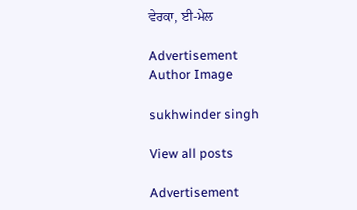ਵੇਰਕਾ, ਈ-ਮੇਲ

Advertisement
Author Image

sukhwinder singh

View all posts

Advertisement